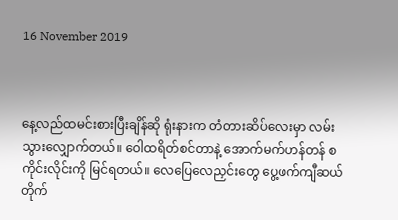16 November 2019



နေ့လည်ထမင်းစားပြီးချိန်ဆို ရုံးနားက တံတားဆိပ်လေးမှာ လမ်းသွားလျှောက်တယ်။ ‌‌ဝေါထရိတ်စင်တာနဲ့ အောက်မက်ဟန်တန် စကိုင်းလိုင်းကို မြင်ရတယ်။ လေပြေလေညှင်းတွေ ပွေ့ဖက်ကျီဆယ် တိုက်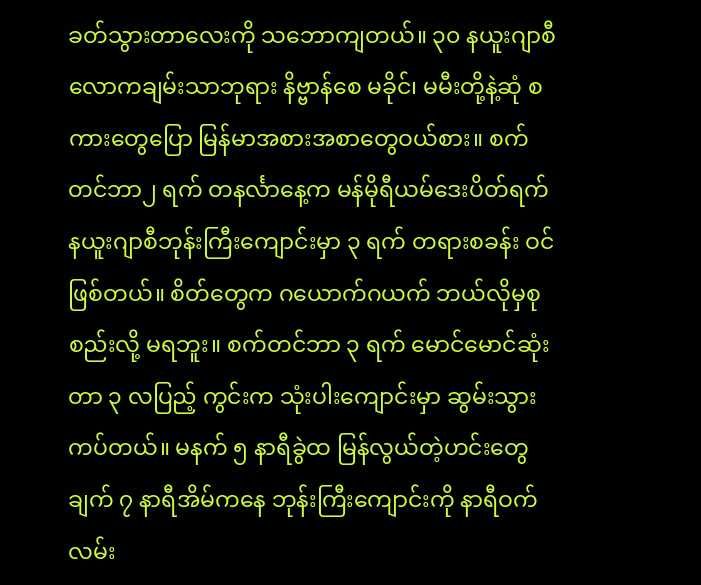ခတ်သွားတာလေးကို သဘောကျတယ်။ ၃၀ နယူးဂျာစီ လောကချမ်းသာဘုရား နိဗ္ဗာန်စေ မခိုင်၊ မမီးတို့နဲ့ဆုံ စကားတွေပြော မြန်မာအစားအစာတွေဝယ်စား။ စက်တင်ဘာ၂ ရက် တနင်္လာနေ့က မန်မိုရီယမ်ဒေးပိတ်ရက် နယူးဂျာစီဘုန်းကြီးကျောင်းမှာ ၃ ရက် တရားစခန်း ဝင်ဖြစ်တယ်။ စိတ်တွေက ဂယောက်ဂယက် ဘယ်လိုမှစုစည်းလို့ မရဘူး။ စက်တင်ဘာ ၃ ရက် မောင်မောင်ဆုံးတာ ၃ လပြည့် ကွင်းက သုံးပါးကျောင်းမှာ ဆွမ်းသွားကပ်တယ်။ မနက် ၅ နာရီခွဲထ မြန်လွယ်တဲ့ဟင်းတွေချက် ၇ နာရီအိမ်ကနေ ဘုန်းကြီးကျောင်းကို နာရီဝက်လမ်း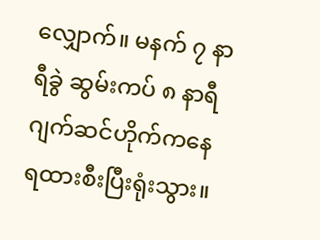လျှောက်။ မနက် ၇ နာရီခွဲ ဆွမ်းကပ် ၈ နာရီ ဂျက်ဆင်ဟိုက်ကနေ ရထားစီးပြီးရုံးသွား။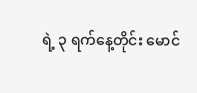ရဲ့ ၃ ရက်နေ့တိုင်း မောင်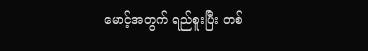မောင့်အတွက် ရည်စူးပြီး တစ်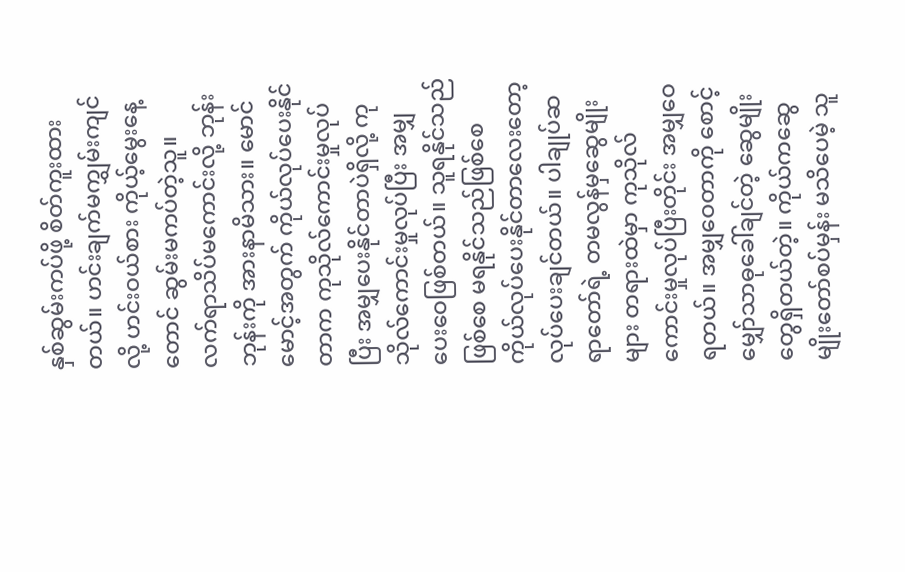နှစ်ဆွမ်းကပ်ဖို့ စိတ်ကူးထားတယ်။ ဟင်းချက်မကျွှမ်းကျင်လို့ ဟင်းဝယ်စား ကိုယ့်မွေးနေ့တောင် ဆွမ်းမကပ်တဲ့သူ။ လက်ရာသိပ်မကောင်းလို့ ဘုန်းဘုန်းကို အားနာမိသား။ မောင်မောင့်အတွက် ကိုယ်လုပ်ပေးနိုင်တာက ကုသိုလ်ကောင်းမှုလုပ်ပြီး အမျှပေးနိုင်တာပဲရှိလို့ ကုသိုလ်ကောင်းမှုလုပ်ပြီး အမျှပေးဝေဖြစ်တယ်။ သူရနိုင်သည်ဖြစ်စေ မရနိုင်သည်ဖြစ်စေ ကိုယ်လုပ်ပေးနိုင်တာလေးတော့ လုပ်ပေးချင်တယ်။ ပါချုပ်ဆရာတော်ရဲ့ တမလွန်မှဆွေမျိုးများ တရားထဲမှာ ကုသိုလ်ကောင်းမှုလုပ်ပြီးတိုင်း အမျှဝေရတယ်။ အမျှဝေတာကို စောင့်မျှော်သာဓုခေါ်ချင်တဲ့ ဆွေမျိုးတွေရှိတယ်တဲ့။ ကိုယ်ကဆွေမျိုးတော်စပ်မှန်း မသိပေမဲ့ သူ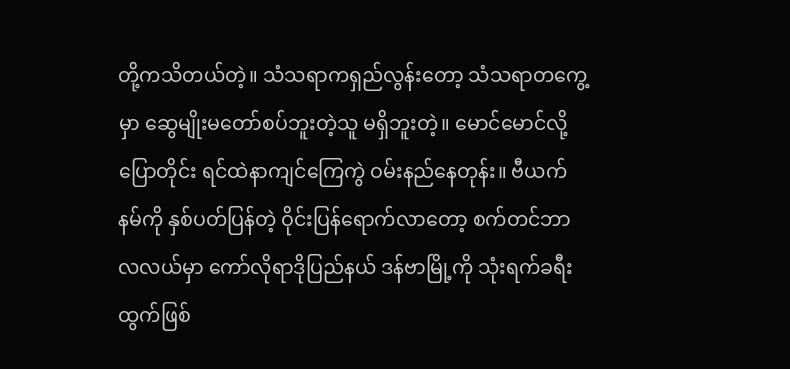တို့ကသိတယ်တဲ့။ သံသရာကရှည်လွန်းတော့ သံသရာတကွေ့မှာ ဆွေမျိုးမတော်စပ်ဘူးတဲ့သူ မရှိဘူးတဲ့။ မောင်မောင်လို့ပြောတိုင်း ရင်ထဲနာကျင်ကြေကွဲ ဝမ်းနည်နေတုန်း။ ဗီယက်နမ်ကို နှစ်ပတ်ပြန်တဲ့ ဝိုင်းပြန်ရောက်လာတော့ စက်တင်ဘာလလယ်မှာ ကော်လိုရာဒိုပြည်နယ် ဒန်ဗာမြို့ကို သုံးရက်ခရီး ထွက်ဖြစ်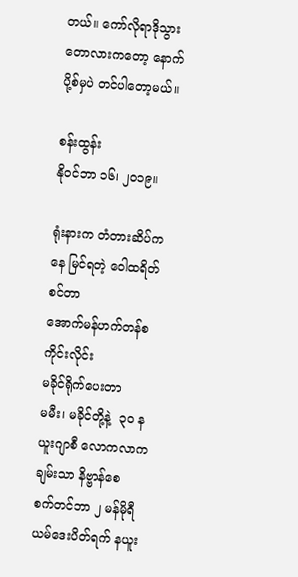တယ်။ ကော်လိုရာဒိုသွားတောလားကတော့ နောက်ပို့စ်မှပဲ တင်ပါတော့မယ်။

စန်းထွန်း
နိုဝင်ဘာ ၁၆၊ ၂၀၁၉။

ရုံးနားက တံတားဆိပ်ကနေ မြင်ရတဲ့ ဝေါထရိတ်စင်တာ
အောက်မန်ဟက်တန်စကိုင်းလိုင်း
မခိုင်ရိုက်‌ပေးတာ
မမီး၊ မခိုင်တို့နဲ့  ၃၀ နယူးဂျာစီ လောကလာကချမ်းသာ နိဗ္ဗာန်စေ
စက်တင်ဘာ ၂ မန်မိုရီယမ်‌ဒေးပိတ်ရက် နယူး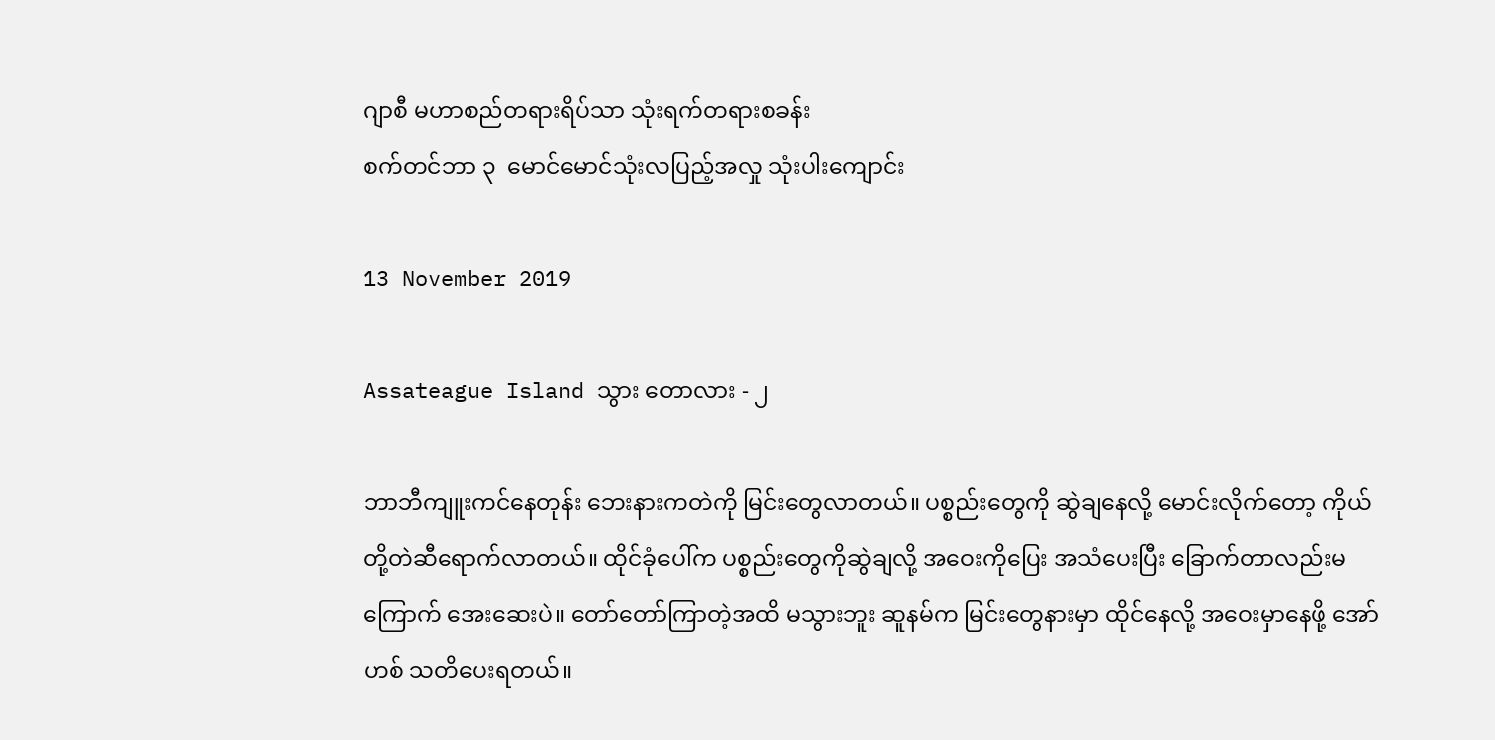ဂျာစီ မဟာစည်တရားရိပ်သာ သုံးရက်တရားစခန်း
စက်တင်ဘာ ၃ ‌ မောင်‌မောင်သုံးလပြည့်အလှု သုံးပါး‌ကျောင်း

13 November 2019

Assateague Island သွား ‌တောလား - ၂

ဘာဘီကျူးကင်နေတုန်း ဘေးနားကတဲကို မြင်းတွေလာတယ်။ ပစ္စည်းတွေကို ဆွဲချနေလို့ မောင်းလိုက်တော့ ကိုယ်တို့တဲဆီရောက်လာတယ်။ ထိုင်ခုံပေါ်က ပစ္စည်းတွေကိုဆွဲချလို့ အဝေးကိုပြေး အသံပေးပြီး ခြောက်တာလည်းမကြောက် အေးဆေးပဲ။ တော်တော်ကြာတဲ့အထိ မသွားဘူး ဆူနမ်က မြင်းတွေနားမှာ ထိုင်နေလို့ အဝေးမှာနေဖို့ အော်ဟစ် သတိပေးရတယ်။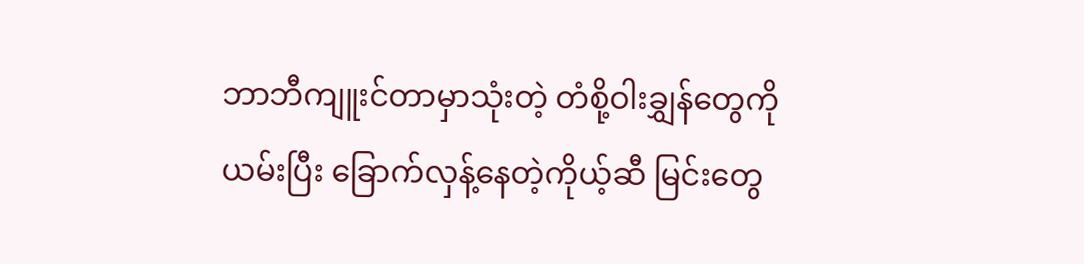ဘာဘီကျူးင်တာမှာသုံးတဲ့ တံစို့ဝါးချွှန်တွေကိုယမ်းပြီး ‌ခြောက်လှန့်နေတဲ့ကိုယ့်ဆီ မြင်းတွေ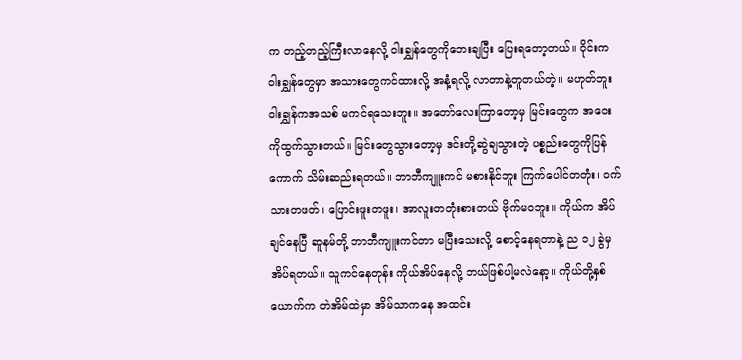က တည့်တည့်ကြီးလာနေလို့ ဝါးချွှန်တွေကိုဘေးချပြီး ပြေးရတော့တယ်။ ဝိုင်းက ဝါးချွှန်တွေမှာ အသားတွေကင်ထားလို့ အနံ့ရလို့ လာတာနဲ့တူတယ်တဲ့။ မဟုတ်ဘူး ဝါးချွှန်ကအသစ် မကင်ရသေးဘူး။ အတော်လေးကြာတော့မှ မြင်းတွေက အဝေးကိုထွက်သွားတယ်။ မြင်းတွေသွားတော့မှ ဒင်းတို့ဆွဲချသွားတဲ့ ပစ္စည်းတွေကိုပြန်ကောက် သိမ်းဆည်းရတယ်။ ဘာဘီကျူးကင် မစားနိုင်ဘူး ကြက်ပေါင်တတုံး၊ ဝက်သားတဖတ်၊ ပြောင်းဖူးတဖူး၊ အာလူးတတုံးစားတယ် ဗိုက်မဝဘူး။ ကိုယ်က အိပ်ချင်နေပြီ ဆူနမ်တို့ ဘာဘီကျူးကင်တာ မပြီးသေးလို့ စောင့်နေရတာနဲ့ ည ၁၂ ခွဲမှ အိပ်ရတယ်။ သူကင်နေတုန်း ကိုယ်အိပ်နေလို့ ဘယ်ဖြစ်ပါ့မလဲနော့။ ကိုယ်တို့နှစ်ယောက်က တဲအိမ်ထဲမှာ အိမ်သာကနေ အထင်း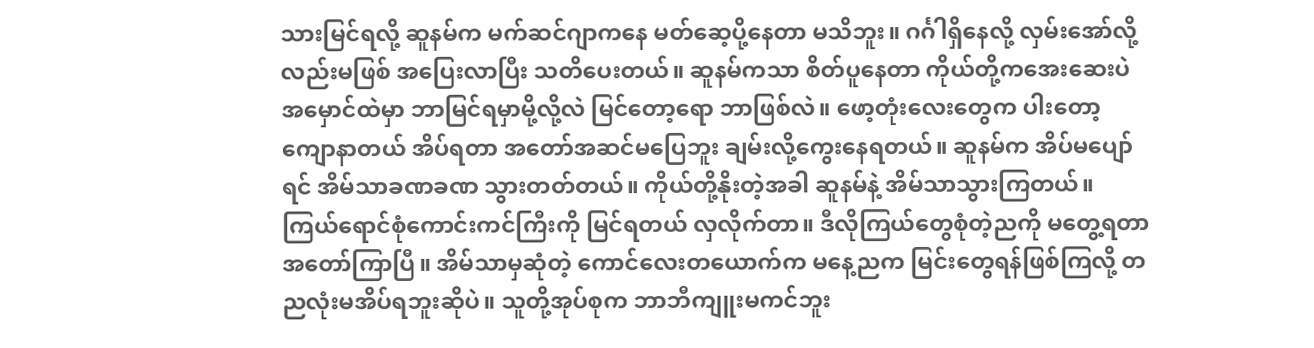သားမြင်ရလို့ ဆူနမ်က မက်ဆင်ဂျာကနေ မတ်ဆေ့ပို့နေတာ မသိဘူး။ ဂင်္ဂါရှိနေလို့ လှမ်းအော်လို့လည်းမဖြစ် အပြေးလာပြီး သတိပေးတယ်။ ဆူနမ်ကသာ စိတ်ပူနေတာ ကိုယ်တို့ကအေးဆေးပဲ အမှောင်ထဲမှာ ဘာမြင်ရမှာမို့လို့လဲ မြင်တော့ရော ဘာဖြစ်လဲ။ ဖော့တုံးလေးတွေက ပါးတော့ကျောနာတယ် အိပ်ရတာ အတော်အဆင်မပြေဘူး ချမ်းလို့ကွေးနေရတယ်။ ဆူနမ်က အိပ်မပျော်ရင် အိမ်သာခဏခဏ သွားတတ်တယ်။ ကိုယ်တို့နိုးတဲ့အခါ ဆူနမ်နဲ့ အိမ်သာသွားကြတယ်။ ကြယ်ရောင်စုံကောင်းကင်ကြီးကို မြင်ရတယ် လှလိုက်တာ။ ဒီလိုကြယ်တွေစုံတဲ့ညကို မတွေ့ရတာ အတော်ကြာပြီ။ အိမ်သာမှဆုံတဲ့ ကောင်လေးတယောက်က မနေ့ညက မြင်းတွေရန်ဖြစ်ကြလို့ တညလုံးမအိပ်ရဘူးဆိုပဲ။ သူတို့အုပ်စုက ဘာဘီကျူးမကင်ဘူး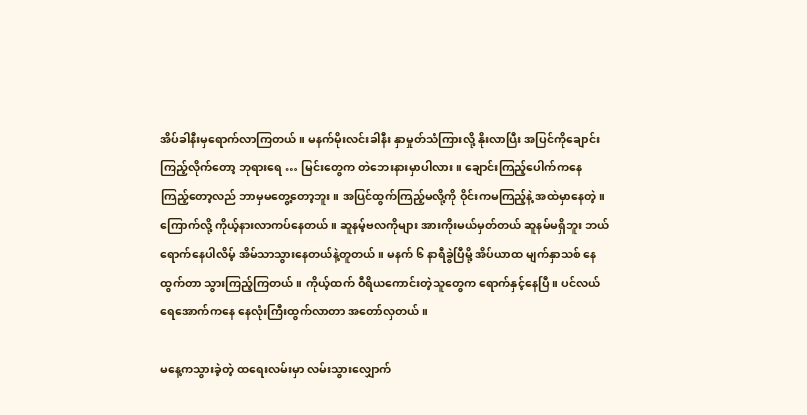အိပ်ခါနီးမှရောက်လာကြတယ်။ မနက်မိုးလင်းခါနီး နှာမှုတ်သံကြားလို့ နိုးလာပြီး အပြင်ကိုချောင်းကြည့်လိုက်တော့ ဘုရားရေ … မြင်းတွေက တဲဘေးနားမှာပါလား။ ချောင်းကြည့်ပေါက်ကနေ ကြည့်တော့လည် ဘာမှမတွေ့တော့ဘူး။ အပြင်ထွက်ကြည့်မလို့ကို ဝိုင်းကမကြည့်နဲ့ အထဲမှာနေတဲ့။ ကြောက်လို့ ကိုယ့်နားလာကပ်နေတယ်။ ဆူနမ့်ဗလကိုများ အားကိုးမယ်မှတ်တယ် ဆူနမ်မရှိဘူး ဘယ်ရောက်နေပါလိမ့် အိမ်သာသွားနေတယ်နဲ့တူတယ်။ မနက် ၆ နာရီခွဲပြီမို့ အိပ်ယာထ မျက်နှာသစ် နေထွက်တာ သွားကြည့်ကြတယ်။ ကိုယ့်ထက် ဝီရိယကောင်းတဲ့သူတွေက ရောက်နှင့်နေပြီ။ ပင်လယ်ရေအောက်ကနေ နေလုံးကြီးထွက်လာတာ အတော်လှတယ်။

မနေ့ကသွားခဲ့တဲ့ ထရေးလမ်းမှာ လမ်းသွားလျှောက်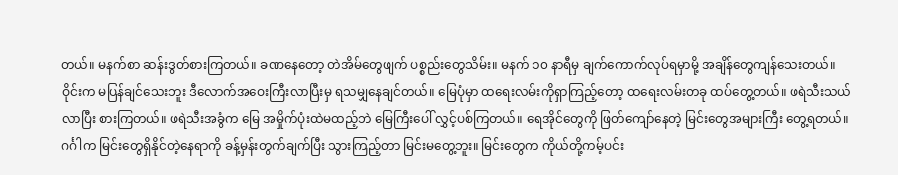တယ်။ မနက်စာ ဆန်းဒွတ်စားကြတယ်။ ခဏနေတော့ တဲအိမ်တွေဖျက် ပစ္စည်းတွေသိမ်း။ မနက် ၁၀ နာရီမှ ချက်ကောက်လုပ်ရမှာမို့ အချိန်တွေကျန်သေးတယ်။ ဝိုင်းက မပြန်ချင်သေးဘူး ဒီလောက်အဝေးကြီးလာပြီးမှ ရသမျှနေချင်တယ်။ မြေပုံမှာ ထရေးလမ်းကိုရှာကြည့်တော့ ထရေးလမ်းတခု ထပ်တွေ့တယ်။ ဖရဲသီးသယ်လာပြီး စားကြတယ်။ ဖရဲသီးအခွံက မြေ အမှိုက်ပုံးထဲမထည့်ဘဲ မြေကြီးပေါ် လွှင့်ပစ်ကြတယ်။ ရေအိုင်တွေကို ဖြတ်ကျော်နေတဲ့ မြင်းတွေအများကြီး တွေ့ရတယ်။ ဂင်္ဂါက မြင်းတွေရှိနိုင်တဲ့နေရာကို ခန့်မှန်းတွက်ချက်ပြီး သွားကြည့်တာ မြင်းမတွေ့ဘူး။ မြင်းတွေက ကိုယ်တို့ကမ့်ပင်း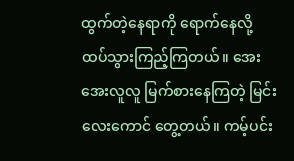ထွက်တဲ့နေရာကို ရောက်နေလို့ ထပ်သွားကြည့်ကြတယ်။ အေးအေးလူလူ မြက်စားနေကြတဲ့ မြင်းလေးကောင် တွေ့တယ်။ ကမ့်ပင်း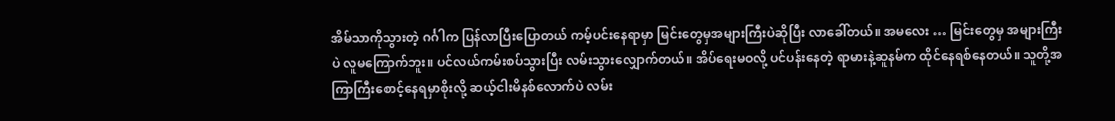အိမ်သာကိုသွားတဲ့ ဂင်္ဂါက ပြန်လာပြီးပြောတယ် ကမ့်ပင်းနေရာမှာ မြင်းတွေမှအများကြီးပဲဆိုပြီး လာခေါ်တယ်။ အမလေး … မြင်းတွေမှ အများကြီးပဲ လူမကြောက်ဘူး။ ပင်လယ်ကမ်းစပ်သွားပြီး လမ်းသွားလျှောက်တယ်။ အိပ်ရေးမဝလို့ ပင်ပန်းနေတဲ့ ရာမားနဲ့ဆူနမ်က ထိုင်နေရစ်နေတယ်။ သူတို့အကြာကြီးစောင့်နေရမှာစိုးလို့ ဆယ့်ငါးမိနစ်လောက်ပဲ လမ်း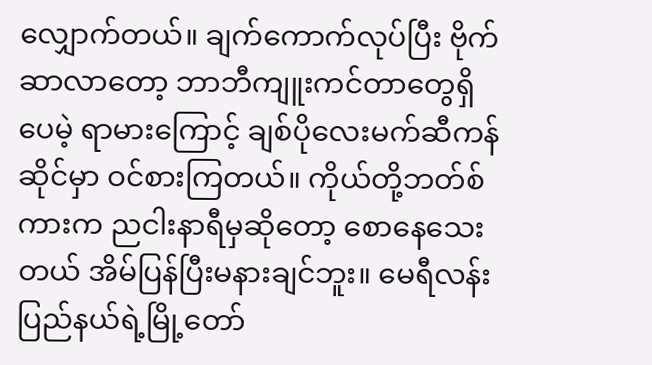လျှောက်တယ်။ ချက်ကောက်လုပ်ပြီး ဗိုက်ဆာလာတော့ ဘာဘီကျူးကင်တာတွေရှိပေမဲ့ ရာမားကြောင့် ချစ်ပိုလေးမက်ဆီကန်ဆိုင်မှာ ဝင်စားကြတယ်။ ကိုယ်တို့ဘတ်စ်ကားက ညငါးနာရီမှဆိုတော့ စောနေသေးတယ် အိမ်ပြန်ပြီးမနားချင်ဘူး။ မေရီလန်းပြည်နယ်ရဲ့မြို့တော်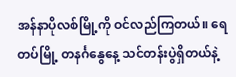အန်နာပိုလစ်မြို့ကို ဝင်လည်ကြတယ်။ ရေတပ်မြို့ တနင်္ဂနွေနေ့ သင်တန်းပွဲရှိတယ်နဲ့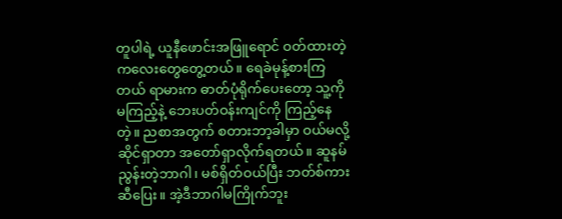တူပါရဲ့ ယူနီဖောင်းအဖြူရောင် ဝတ်ထားတဲ့ကလေးတွေတွေ့တယ်။ ရေခဲမုန့်စားကြတယ် ရာမားက ဓာတ်ပုံရိုက်ပေးတော့ သူ့ကိုမကြည့်နဲ့ ဘေးပတ်ဝန်းကျင်ကို ကြည့်နေတဲ့။ ညစာအတွက် စတားဘာ့ခါမှာ ဝယ်မလို့ဆိုင်ရှာတာ အတော်ရှာလိုက်ရတယ်။ ဆူနမ်ညွန်းတဲ့ဘာဂါ၊ မစ်ရှိတ်ဝယ်ပြီး ဘတ်စ်ကားဆီပြေး။ အဲ့ဒီဘာဂါမကြိုက်ဘူး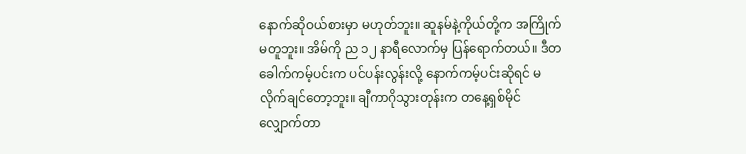နောက်ဆိုဝယ်စားမှာ မဟုတ်ဘူး။ ဆူနမ်နဲ့ကိုယ်တို့က အကြိုက်မတူဘူး။ အိမ်ကို ည ၁၂ နာရီလောက်မှ ပြန်ရောက်တယ်။ ဒီတခေါက်ကမ့်ပင်းက ပင်ပန်းလွန်းလို့ နောက်ကမ့်ပင်းဆိုရင် မလိုက်ချင်တော့ဘူး။ ချီကာဂိုသွားတုန်းက တနေ့ရှစ်မိုင်လျှောက်တာ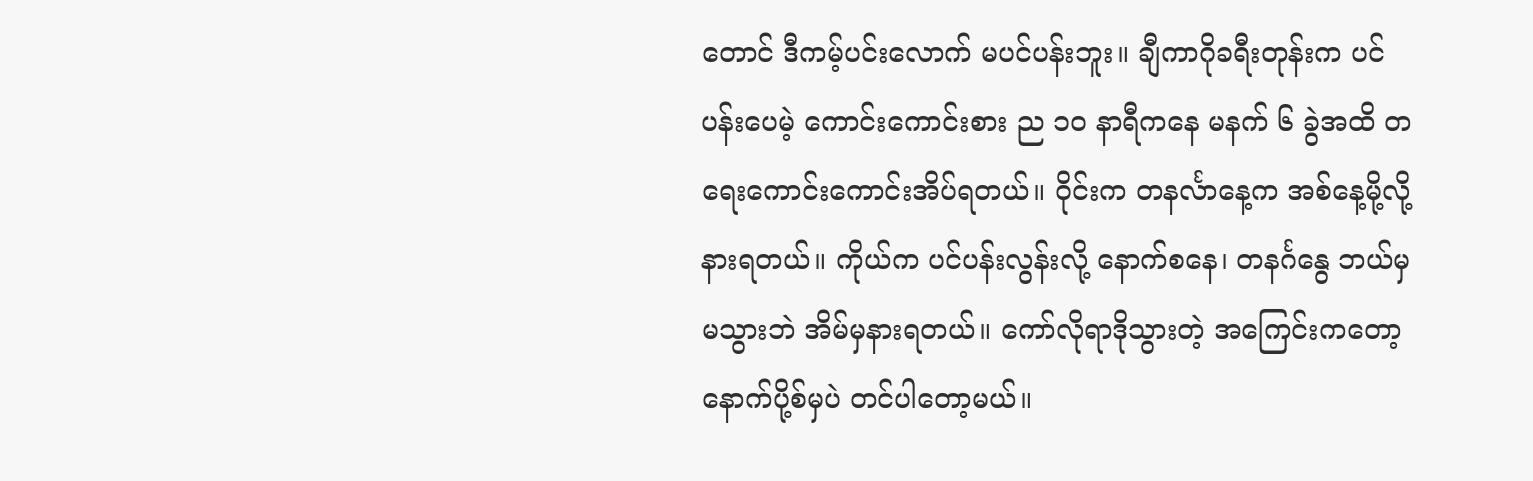တောင် ဒီကမ့်ပင်းလောက် မပင်ပန်းဘူး။ ချီကာဂိုခရီးတုန်းက ပင်ပန်းပေမဲ့ ကောင်းကောင်းစား ည ၁၀ နာရီကနေ မနက် ၆ ခွဲအထိ တရေးကောင်းကောင်းအိပ်ရတယ်။ ဝိုင်းက တနင်္လာနေ့က အစ်နေ့မို့လို့ နားရတယ်။ ကိုယ်က ပင်ပန်းလွန်းလို့ နောက်စနေ၊ တနင်္ဂနွေ ဘယ်မှမသွားဘဲ အိမ်မှနားရတယ်။ ကော်လိုရာဒိုသွားတဲ့ အကြေင်းကတော့ နောက်ပို့စ်မှပဲ တင်ပါတော့မယ်။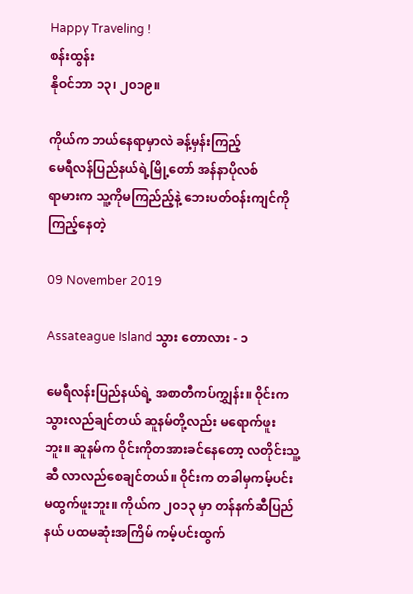Happy Traveling !
စန်းထွန်း
နိုဝင်ဘာ ၁၃၊ ၂၀၁၉။

ကိုယ်က ဘယ်နေရာမှာလဲ ခန့်မှန်းကြည့်
မေရီလန်ပြည်နယ်ရဲ့မြို့‌တော် အန်နာပိုလစ်
ရာမားက သူ့ကိုမကြည်ည့်နဲ့ ‌ဘေးပတ်ဝန်းကျင်ကို ကြည့်နေတဲ့

09 November 2019

Assateague Island သွား ‌တောလား - ၁

မေရီလန်းပြည်နယ်ရဲ့ အစာတီကပ်ကျွှန်း။ ဝိုင်းက သွားလည်ချင်တယ် ဆူနမ်တို့လည်း မရောက်ဖူးဘူး။ ဆူနမ်က ဝိုင်းကိုတအားခင်နေတော့ လတိုင်းသူ့ဆီ လာလည်စေချင်တယ်။ ဝိုင်းက တခါမှကမ့်ပင်း မထွက်ဖူးဘူး။ ကိုယ်က ၂၀၁၃ မှာ တန်နက်ဆီပြည်နယ် ပထမဆုံးအကြိမ် ကမ့်ပင်းထွက်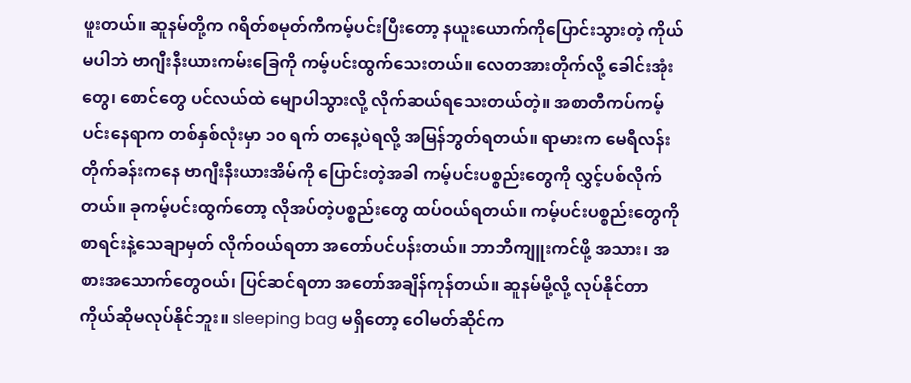ဖူးတယ်။ ဆူနမ်တို့က ဂရိတ်စမုတ်ကီကမ့်ပင်းပြီးတော့ နယူးယောက်ကိုပြောင်းသွားတဲ့ ကိုယ်မပါဘဲ ဗာဂျီးနီးယားကမ်း‌‌ခြေကို ကမ့်ပင်းထွက်သေးတယ်။ လေတအားတိုက်လို့ ခေါင်းအုံးတွေ၊ စောင်တွေ ပင်လယ်ထဲ မျောပါသွားလို့ လိုက်ဆယ်ရသေးတယ်တဲ့။ အစာတီကပ်ကမ့်ပင်းနေရာက တစ်နှစ်လုံးမှာ ၁၀ ရက် တနေ့ပဲရလို့ အမြန်ဘွတ်ရတယ်။ ရာမားက မေရီလန်းတိုက်ခန်းကနေ ဗာဂျီးနီးယားအိမ်ကို ပြောင်းတဲ့အခါ ကမ့်ပင်းပစ္စည်းတွေကို လွှင့်ပစ်လိုက်တယ်။ ခုကမ့်ပင်းထွက်တော့ လိုအပ်တဲ့ပစ္စည်းတွေ ထပ်ဝယ်ရတယ်။ ကမ့်ပင်းပစ္စည်းတွေကို စာရင်းနဲ့သေချာမှတ် လိုက်ဝယ်ရတာ အတော်ပင်ပန်းတယ်။ ဘာဘီကျူးကင်ဖို့ အသား၊ အစားအသောက်တွေဝယ်၊ ပြင်ဆင်ရတာ အတော်အချိန်ကုန်တယ်။ ဆူနမ်မို့လို့ လုပ်နိုင်တာ ကိုယ်ဆိုမလုပ်နိုင်ဘူး။ sleeping bag မရှိတော့ ဝေါမတ်ဆိုင်က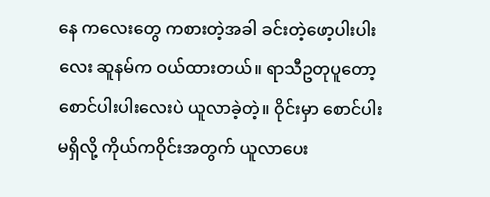နေ ကလေးတွေ ကစားတဲ့အခါ ခင်းတဲ့ဖော့ပါးပါးလေး ဆူနမ်က ဝယ်ထားတယ်။ ရာသီဥတုပူတော့ စောင်ပါးပါးလေးပဲ ယူလာခဲ့တဲ့။ ဝိုင်းမှာ စောင်ပါးမရှိလို့ ကိုယ်ကဝိုင်းအတွက် ယူလာပေး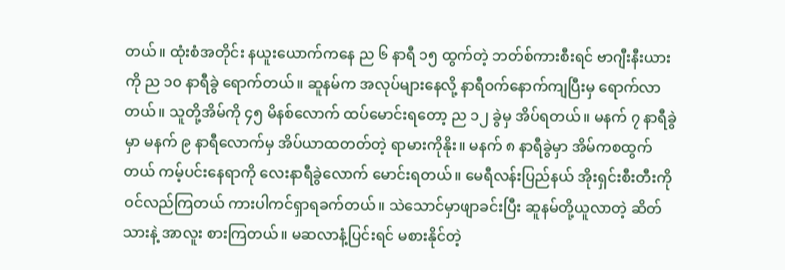တယ်။ ထုံးစံအတိုင်း နယူးယောက်ကနေ ည ၆ နာရီ ၁၅ ထွက်တဲ့ ဘတ်စ်ကားစီးရင် ဗာဂျီးနီးယားကို ည ၁၀ နာရီခွဲ ရောက်တယ်။ ဆူနမ်က အလုပ်များနေလို့ နာရီဝက်နောက်ကျပြီးမှ ရောက်လာတယ်။ သူတို့အိမ်ကို ၄၅ မိနစ်လောက် ထပ်မောင်းရတော့ ည ၁၂ ခွဲမှ အိပ်ရတယ်။ မနက် ၇ နာရီခွဲမှာ မနက် ၉ နာရီလောက်မှ အိပ်ယာထတတ်တဲ့ ရာမားကိုနိုး။ မနက် ၈ နာရီခွဲမှာ အိမ်ကစထွက်တယ် ကမ့်ပင်းနေရာကို လေးနာရီခွဲလောက် မောင်းရတယ်။ မေရီလန်းပြည်နယ် အိုးရှင်းစီးတီးကို ဝင်လည်ကြတယ် ကားပါကင်ရှာရခက်တယ်။ သဲသောင်မှာဖျာခင်းပြီး ဆူနမ်တို့ယူလာတဲ့ ဆိတ်သားနဲ့ အာလူး စားကြတယ်။ မဆလာနံ့ပြင်းရင် မစားနိုင်တဲ့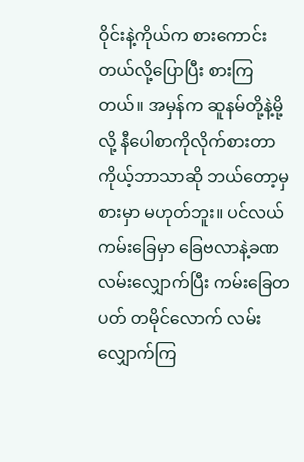ဝိုင်းနဲ့ကိုယ်က စားကောင်းတယ်လို့ပြောပြီး စားကြတယ်။ အမှန်က ဆူနမ်တို့နဲ့မို့လို့ နီပေါစာကိုလိုက်စားတာ ကိုယ့်ဘာသာဆို ဘယ်တော့မှစားမှာ မဟုတ်ဘူး။ ပင်လယ်ကမ်းခြေမှာ ‌‌ခြေဗလာနဲ့ခဏလမ်းလျှောက်ပြီး ကမ်းခြေတပတ် တမိုင်လောက် လမ်းလျှောက်ကြ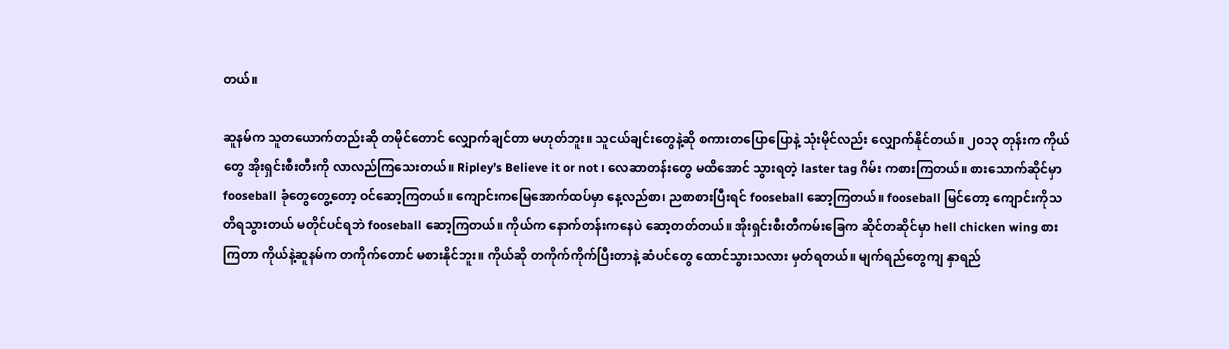တယ်။

ဆူနမ်က သူတယောက်တည်းဆို တမိုင်တောင် လျှောက်ချင်တာ မဟုတ်ဘူး။ သူငယ်ချင်းတွေနဲ့ဆို စကားတပြောပြောနဲ့ သုံးမိုင်လည်း လျှောက်နိုင်တယ်။ ၂၀၁၃ တုန်းက ကိုယ်တွေ အိုးရှင်းစီးတီးကို လာလည်ကြသေးတယ်။ Ripley’s Believe it or not ၊ လေဆာတန်းတွေ မထိအောင် သွားရတဲ့ laster tag ဂိမ်း ကစားကြတယ်။ စားသောက်ဆိုင်မှာ fooseball ခုံတွေတွေ့တော့ ဝင်ဆော့ကြတယ်။ ကျောင်းကမြေအောက်ထပ်မှာ နေ့လည်စာ၊ ညစာစားပြီးရင် fooseball ဆော့ကြတယ်။ fooseball မြင်တော့ ကျောင်းကိုသတိရသွားတယ် မတိုင်ပင်ရဘဲ fooseball ဆော့ကြတယ်။ ကိုယ်က နောက်တန်းကနေပဲ ဆော့တတ်တယ်။ အိုးရှင်းစီးတီကမ်းခြေက ဆိုင်တဆိုင်မှာ hell chicken wing စားကြတာ ကိုယ်နဲ့ဆူနမ်က တကိုက်တောင် မစားနိုင်ဘူး။ ကိုယ်ဆို တကိုက်ကိုက်ပြီးတာနဲ့ ဆံပင်တွေ ထောင်သွားသလား မှတ်ရတယ်။ မျက်ရည်တွေကျ နှာရည်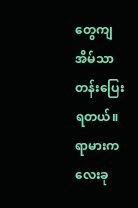တွေကျ အိမ်သာတန်းပြေးရတယ်။ ရာမားက လေးခု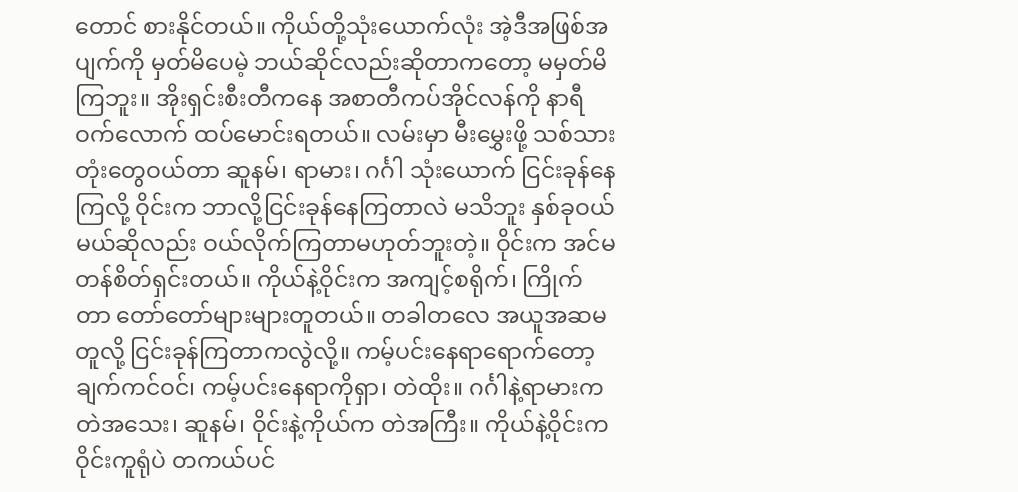တောင် စားနိုင်တယ်။ ကိုယ်တို့သုံးယောက်လုံး အဲ့ဒီအဖြစ်အပျက်ကို မှတ်မိပေမဲ့ ဘယ်ဆိုင်လည်းဆိုတာကတော့ မမှတ်မိကြဘူး။ အိုးရှင်းစီးတီကနေ အစာတီကပ်အိုင်လန်ကို နာရီဝက်လောက် ထပ်မောင်းရတယ်။ လမ်းမှာ မီးမွှေးဖို့ သစ်သားတုံးတွေဝယ်တာ ဆူနမ်၊ ရာမား၊ ဂင်္ဂါ သုံးယောက် ငြင်းခုန်နေကြလို့ ဝိုင်းက ဘာလို့ငြင်းခုန်နေကြတာလဲ မသိဘူး နှစ်ခုဝယ်မယ်ဆိုလည်း ဝယ်လိုက်ကြတာမဟုတ်ဘူးတဲ့။ ဝိုင်းက အင်မတန်စိတ်ရှင်းတယ်။ ကိုယ်နဲ့ဝိုင်းက အကျင့်စရိုက်၊ ကြိုက်တာ တော်တော်များများတူတယ်။ တခါတလေ အယူအဆမတူလို့ ငြင်းခုန်ကြတာကလွဲလို့။ ကမ့်ပင်းနေရာရောက်တော့ ချက်ကင်ဝင်၊ ကမ့်ပင်းနေရာကိုရှာ၊ တဲထိုး။ ဂင်္ဂါနဲ့ရာမားက တဲအသေး၊ ဆူနမ်၊ ဝိုင်းနဲ့ကိုယ်က တဲအကြီး။ ကိုယ်နဲ့ဝိုင်းက ဝိုင်းကူရုံပဲ တကယ်ပင်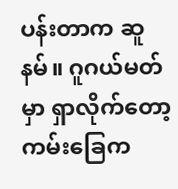ပန်းတာက ဆူနမ်။ ဂူဂယ်မတ်မှာ ရှာလိုက်တော့ ကမ်းခြေက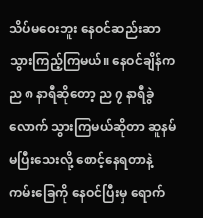သိပ်မဝေးဘူး နေဝင်ဆည်းဆာ သွားကြည့်ကြမယ်။ နေဝင်ချိန်က ည ၈ နာရီဆိုတော့ ည ၇ နာရီခွဲလောက် သွားကြမယ်ဆိုတာ ဆူနမ်မပြီးသေးလို့ စောင့်နေရတာနဲ့ ကမ်းခြေကို နေဝင်ပြီးမှ ရောက်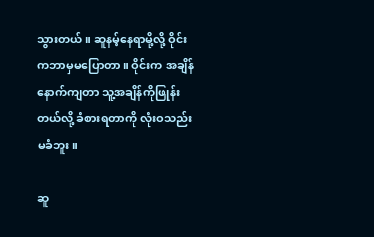သွားတယ်။ ဆူနမ့်နေရာမို့လို့ ဝိုင်းကဘာမှမပြောတာ။ ဝိုင်းက အချိန်နောက်ကျတာ သူ့အချိန်ကိုဖြုန်းတယ်လို့ ခံစားရတာကို လုံးဝသည်းမခံဘူး။

ဆူ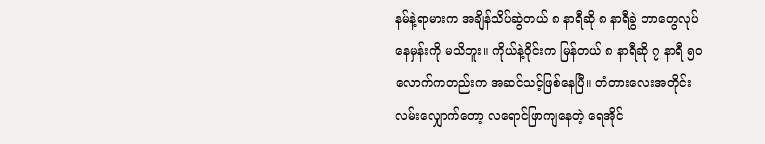နမ်နဲ့ရာမားက အချိန်သိပ်ဆွဲတယ် ၈ နာရီဆို ၈ နာရီခွဲ ဘာတွေလုပ်နေမှန်းကို မသိဘူး။ ကိုယ်နဲ့ဝိုင်းက မြန်တယ် ၈ နာရီဆို ၇ နာရီ ၅၀ လောက်ကတည်းက အဆင်သင့်ဖြစ်နေပြီ။ တံတားလေးအတိုင်း လမ်းလျှောက်တော့ လရောင်ဖြာကျနေတဲ့ ရေအိုင်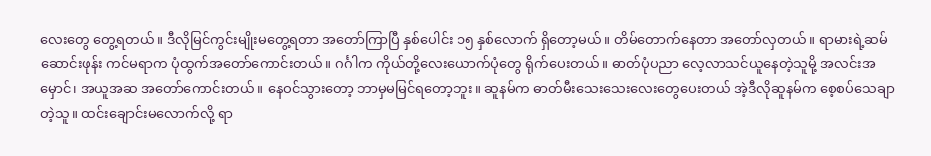လေးတွေ တွေ့ရတယ်။ ဒီလိုမြင်ကွင်းမျိုးမတွေ့ရတာ အတော်ကြာပြီ နှစ်ပေါင်း ၁၅ နှစ်လောက် ရှိတော့မယ်။ တိမ်တောက်နေတာ အတော်လှတယ်။ ရာမားရဲ့ဆမ်ဆောင်းဖုန်း ကင်မရာက ပုံထွက်အတော်ကောင်းတယ်။ ဂင်္ဂါက ကိုယ်တို့လေးယောက်ပုံတွေ ရိုက်ပေးတယ်။ ဓာတ်ပုံပညာ လေ့လာသင်ယူနေတဲ့သူမို့ အလင်းအမှောင်၊ အယူအဆ အတော်ကောင်းတယ်။ နေဝင်သွားတော့ ဘာမှမမြင်ရတော့ဘူး။ ဆူနမ်က ဓာတ်မီးသေးသေးလေးတွေပေးတယ် အဲ့ဒီလိုဆူနမ်က စေ့စပ်သေချာတဲ့သူ။ ထင်းချောင်းမလောက်လို့ ရာ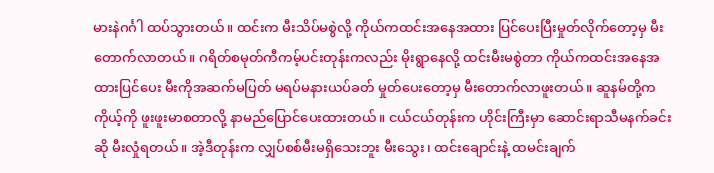မားနဲဂင်္ဂါ ထပ်သွားတယ်။ ထင်းက မီးသိပ်မစွဲလို့ ကိုယ်ကထင်းအနေအထား ပြင်ပေးပြီးမှုတ်လိုက်တော့မှ မီးတောက်လာတယ်။ ဂရိတ်စမုတ်ကီကမ့်ပင်းတုန်းကလည်း မိုးရွာနေလို့ ထင်းမီးမစွဲတာ ကိုယ်ကထင်းအနေအထားပြင်ပေး မီးကိုအဆက်မပြတ် မရပ်မနားယပ်ခတ် မှုတ်ပေးတော့မှ မီးတောက်လာဖူးတယ်။ ဆူနမ်တို့က ကိုယ့်ကို ဖူးဖူးမာစတာလို့ နာမည်ပြောင်ပေးထားတယ်။ ငယ်ငယ်တုန်းက ဟိုင်းကြီးမှာ ဆောင်းရာသီမနက်ခင်းဆို မီးလှုံရတယ်။ အဲ့ဒီတုန်းက လျှပ်စစ်မီးမရှိသေးဘူး မီးသွေး၊ ထင်းချောင်းနဲ့ ထမင်းချက်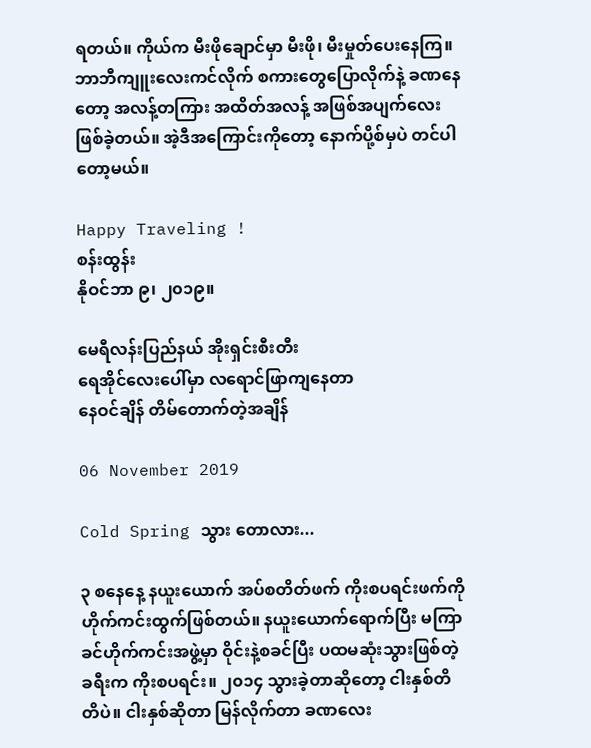ရတယ်။ ကိုယ်က မီးဖိုချောင်မှာ မီးဖို၊ မီးမှုတ်ပေးနေကြ။ ဘာဘီကျူးလေးကင်လိုက် စကားတွေပြောလိုက်နဲ့ ခဏနေတော့ အလန့်တကြား အထိတ်အလန့် အဖြစ်အပျက်လေး ဖြစ်ခဲ့တယ်။ အဲ့ဒီအကြောင်းကိုတော့ နောက်ပို့စ်မှပဲ တင်ပါတော့မယ်။

Happy Traveling !
စန်းထွန်း
နိုဝင်ဘာ ၉၊ ၂၀၁၉။

မေရီလန်းပြည်နယ် အိုးရှင်းစီးတီး
ရေအိုင်‌လေး‌ပေါ်မှာ လရောင်ဖြာကျနေတာ
နေဝင်ချိန် တိမ်တောက်တဲ့အချိန်

06 November 2019

Cold Spring သွား တောလား...

၃ စနေနေ့ နယူးယောက် အပ်စတိတ်ဖက် ကိုးစပရင်းဖက်ကို ဟိုက်ကင်းထွက်ဖြစ်တယ်။ နယူးယောက်ရောက်ပြီး မကြာခင်ဟိုက်ကင်းအဖွဲ့မှာ ဝိုင်းနဲ့စခင်ပြီး ပထမဆုံးသွားဖြစ်တဲ့ခရီးက ကိုးစပရင်း။ ၂၀၁၄ သွားခဲ့တာဆိုတော့ ငါးနှစ်တိတိပဲ။ ငါးနှစ်ဆိုတာ မြန်လိုက်တာ ခဏလေး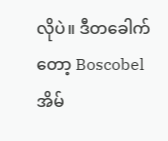လိုပဲ။ ဒီတခေါက်တော့ Boscobel အိမ်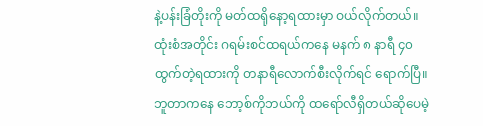နဲ့ပန်းခြံတိုးကို မတ်ထရိုနော့ရထားမှာ ဝယ်လိုက်တယ်။ ထုံးစံအတိုင်း ဂရမ်းစင်ထရယ်ကနေ မနက် ၈ နာရီ ၄၀ ထွက်တဲ့ရထားကို တနာရီလောက်စီးလိုက်ရင် ရောက်ပြီ။ ဘူတာကနေ ဘော့စ်ကိုဘယ်ကို ထရော်လီရှိတယ်ဆိုပေမဲ့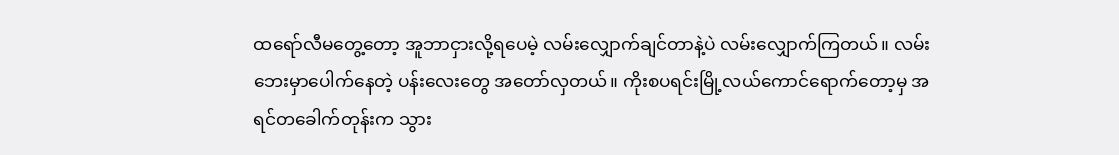ထရော်လီမတွေ့တော့ အူဘာငှားလို့ရပေမဲ့ လမ်းလျှောက်ချင်တာနဲ့ပဲ လမ်းလျှောက်ကြတယ်။ လမ်းဘေးမှာပေါက်နေတဲ့ ပန်းလေးတွေ အတော်လှတယ်။ ကိုးစပရင်းမြို့လယ်ကောင်ရောက်တော့မှ အရင်တခေါက်တုန်းက သွား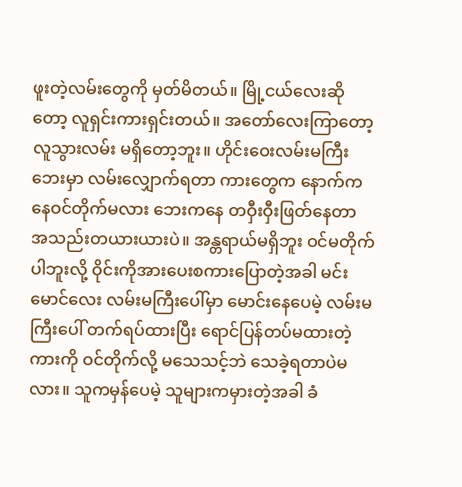ဖူးတဲ့လမ်းတွေကို မှတ်မိတယ်။ မြို့ငယ်လေးဆိုတော့ လူရှင်းကားရှင်းတယ်။ အတော်လေးကြာတော့ လူသွားလမ်း မရှိတော့ဘူး။ ဟိုင်းဝေးလမ်းမကြီးဘေးမှာ လမ်းလျှောက်ရတာ ကားတွေက နောက်ကနေဝင်တိုက်မလား ဘေးကနေ တဝှီးဝှီးဖြတ်နေတာ အသည်းတယားယားပဲ။ အန္တရာယ်မရှိဘူး ဝင်မတိုက်ပါဘူးလို့ ဝိုင်းကိုအားပေးစကားပြောတဲ့အခါ မင်းမောင်လေး လမ်းမကြီးပေါ်မှာ မောင်းနေပေမဲ့ လမ်းမကြီးပေါ် တက်ရပ်ထားပြီး ရောင်ပြန်တပ်မထားတဲ့ကားကို ဝင်တိုက်လို့ မသေသင့်ဘဲ သေခဲ့ရတာပဲမလား။ သူကမှန်ပေမဲ့ သူများကမှားတဲ့အခါ ခံ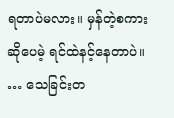ရတာပဲမလား။ မှန်တဲ့စကားဆိုပေမဲ့ ရင်ထဲနင့်နေတာပဲ။ … သေခြင်းတ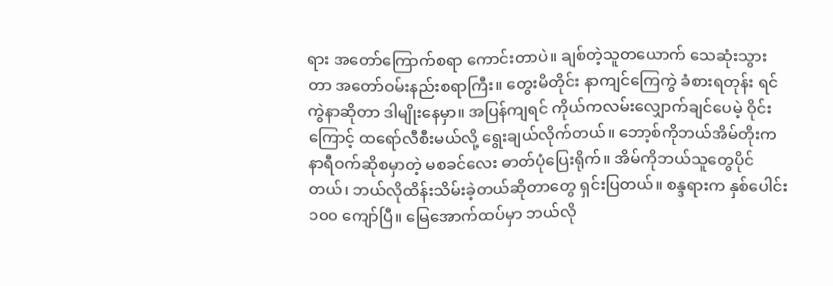ရား အတော်ကြောက်စရာ ကောင်းတာပဲ။ ချစ်တဲ့သူတယောက် သေဆုံးသွားတာ အတော်ဝမ်းနည်းစရာကြီး။ တွေးမိတိုင်း နာကျင်ကြေကွဲ ခံစားရတုန်း ရင်ကွဲနာဆိုတာ ဒါမျိုးနေမှာ။ အပြန်ကျရင် ကိုယ်ကလမ်းလျှောက်ချင်ပေမဲ့ ဝိုင်းကြောင့် ထရော်လီစီးမယ်လို့ ရွေးချယ်လိုက်တယ်။ ဘော့စ်ကိုဘယ်အိမ်တိုးက နာရီဝက်ဆိုစမှာတဲ့ မစခင်လေး ဓာတ်ပုံပြေးရိုက်။ အိမ်ကိုဘယ်သူတွေပိုင်တယ်၊ ဘယ်လိုထိန်းသိမ်းခဲ့တယ်ဆိုတာတွေ ရှင်းပြတယ်။ စန္ဒရားက နှစ်ပေါင်း ၁၀၀ ကျော်ပြီ။ မြေအောက်ထပ်မှာ ဘယ်လို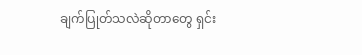ချက်ပြုတ်သလဲဆိုတာတွေ ရှင်း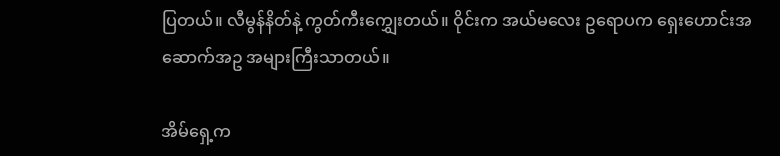ပြတယ်။ လီမွန်နိတ်နဲ့ ကွတ်ကီးကျွှေးတယ်။ ဝိုင်းက အယ်မလေး ဥရောပက ရှေးဟောင်းအဆောက်အဥ အများကြီးသာတယ်။

အိမ်ရှေ့က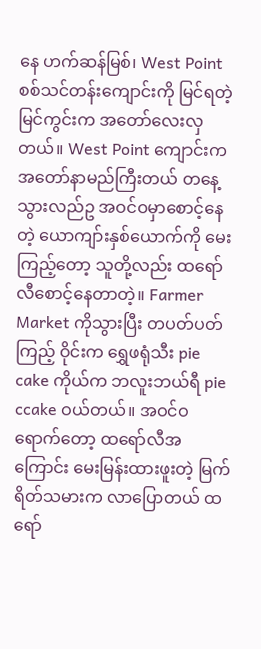နေ ဟက်ဆန်မြစ်၊ West Point စစ်သင်တန်းကျောင်းကို မြင်ရတဲ့မြင်ကွင်းက အတော်လေးလှတယ်။ West Point ကျောင်းက အတော်နာမည်ကြီးတယ် တနေ့သွားလည်ဥ အဝင်ဝမှာစောင့်နေတဲ့ ယောကျာ်းနှစ်ယောက်ကို မေးကြည့်တော့ သူတို့လည်း ထရော်လီစောင့်နေတာတဲ့။ Farmer Market ကိုသွားပြီး တပတ်ပတ်ကြည့် ဝိုင်းက ရွှေဖရုံသီး pie cake ကိုယ်က ဘလူးဘယ်ရီ pie ccake ဝယ်တယ်။ အဝင်ဝရောက်တော့ ထရော်လီအကြောင်း မေးမြန်းထားဖူးတဲ့ မြက်ရိတ်သမားက လာပြောတယ် ထရော်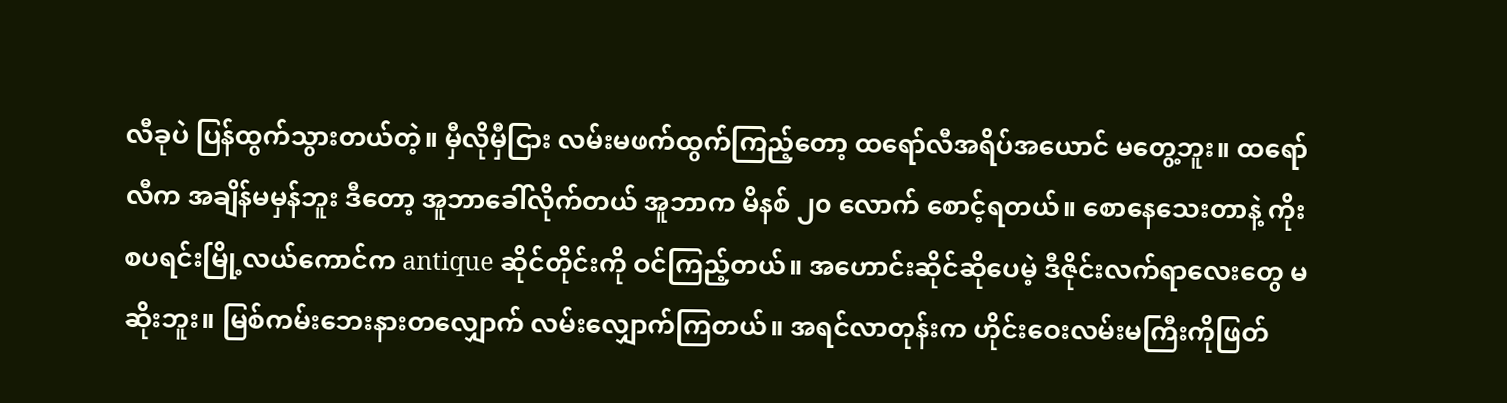လီခုပဲ ပြန်ထွက်သွားတယ်တဲ့။ မှီလိုမှီငြား လမ်းမဖက်ထွက်ကြည့်တော့ ထရော်လီအရိပ်အယောင် မတွေ့ဘူး။ ထရော်လီက အချိန်မမှန်ဘူး ဒီတော့ အူဘာခေါ်လိုက်တယ် အူဘာက မိနစ် ၂၀ လောက် စောင့်ရတယ်။ စောနေသေးတာနဲ့ ကိုးစပရင်းမြို့လယ်ကောင်က antique ဆိုင်တိုင်းကို ဝင်ကြည့်တယ်။ အဟောင်းဆိုင်ဆိုပေမဲ့ ဒီဇိုင်းလက်ရာလေးတွေ မဆိုးဘူး။ မြစ်ကမ်းဘေးနားတလျှောက် လမ်းလျှောက်ကြတယ်။ အရင်လာတုန်းက ဟိုင်းဝေးလမ်းမကြီးကိုဖြတ်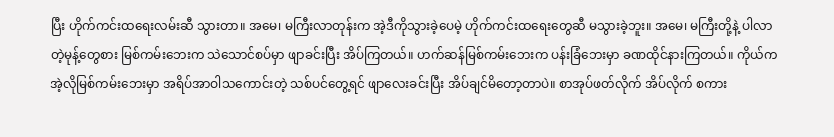ပြီး ဟိုက်ကင်းထရေးလမ်းဆီ သွားတာ။ အမေ၊ မကြီးလာတုန်းက အဲ့ဒီကိုသွားခဲ့ပေမဲ့ ဟိုက်ကင်းထရေးတွေဆီ မသွားခဲ့ဘူး။ အမေ၊ မကြီးတို့နဲ့ ပါလာတဲ့မုန့်တွေစား မြစ်ကမ်းဘေးက သဲသောင်စပ်မှာ ဖျာခင်းပြီး အိပ်ကြတယ်။ ဟက်ဆန်မြစ်ကမ်းဘေးက ပန်းခြံဘေးမှာ ခဏထိုင်နားကြတယ်။ ကိုယ်က အဲ့လိုမြစ်ကမ်းဘေးမှာ အရိပ်အာဝါသကောင်းတဲ့ သစ်ပင်တွေ့ရင် ဖျာလေးခင်းပြီး အိပ်ချင်မိတော့တာပဲ။ စာအုပ်ဖတ်လိုက် အိပ်လိုက် စကား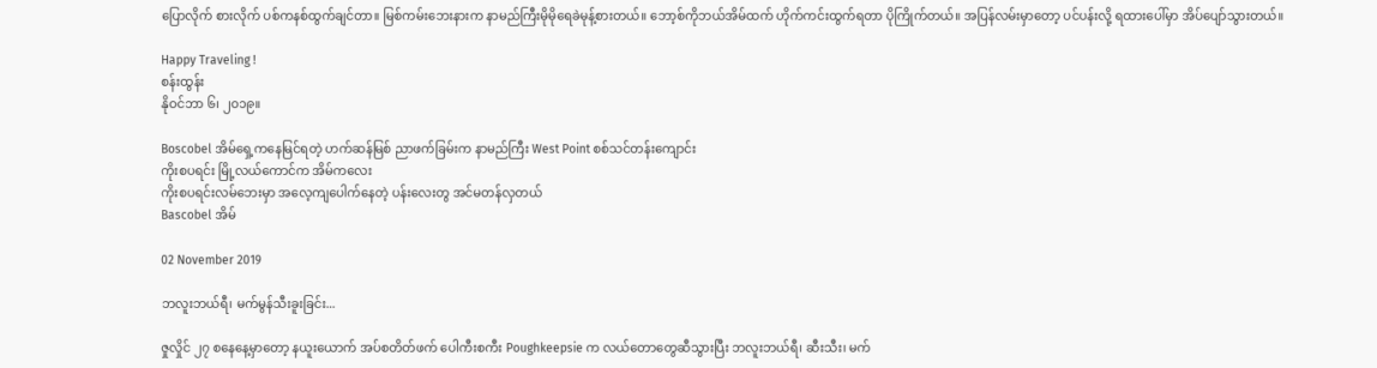ပြောလိုက် စားလိုက် ပစ်ကနစ်ထွက်ချင်တာ။ မြစ်ကမ်းဘေးနားက နာမည်ကြီးမိုမိုရေခဲမုန့်စားတယ်။ ဘော့စ်ကိုဘယ်အိမ်ထက် ဟိုက်ကင်းထွက်ရတာ ပိုကြိုက်တယ်။ အပြန်လမ်းမှာတော့ ပင်ပန်းလို့ ရထားပေါ်မှာ အိပ်ပျော်သွားတယ်။

Happy Traveling !
စန်းထွန်း
နိုဝင်ဘာ ၆၊ ၂၀၁၉။

Boscobel အိမ်‌ရှေ့ကနေမြင်ရတဲ့ ဟက်ဆန်မြစ် ညာဖက်ခြမ်းက နာမည်ကြီး West Point စစ်သင်တန်း‌ကျောင်း
ကိုးစပရင်း မြို့လယ်‌ကောင်က အိမ်ကလေး
ကိုးစပရင်းလမ်ဘေးမှာ အလေ့ကျပေါက်နေတဲ့ ပန်း‌လေးတွ အင်မတန်လှတယ်
Bascobel အိမ်

02 November 2019

ဘလူးဘယ်ရီ၊ မက်မွန်သီးခူးခြင်း...

ဇှုလှိုင် ၂၇ စနေနေ့မှာတော့ နယူးယောက် အပ်စတိတ်ဖက် ပေါကီးစကီး Poughkeepsie က လယ်တောတွေဆီသွားပြီး ဘလူးဘယ်ရီ၊ ဆီးသီး၊ မက်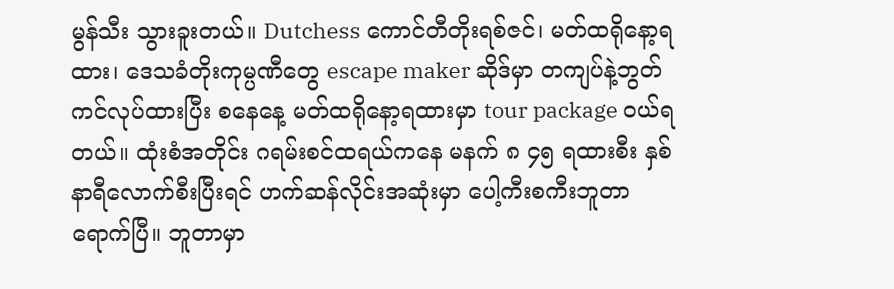မွန်သီး သွားခူးတယ်။ Dutchess ကောင်တီတိုးရစ်ဇင်၊ မတ်ထရိုနော့ရထား၊ ဒေသခံတိုးကုမ္ပဏီတွေ escape maker ဆိုဒ်မှာ တကျပ်နဲ့ဘွတ်ကင်လုပ်ထားပြီး စနေနေ့ မတ်ထရိုနော့ရထားမှာ tour package ဝယ်ရတယ်။ ထုံးစံအတိုင်း ဂရမ်းစင်ထရယ်ကနေ မနက် ၈ ၄၅ ရထားစီး နှစ်နာရီလောက်စီးပြီးရင် ဟက်ဆန်လိုင်းအဆုံးမှာ ပေါ့ကီးစကီးဘူတာရောက်ပြီ။ ဘူတာမှာ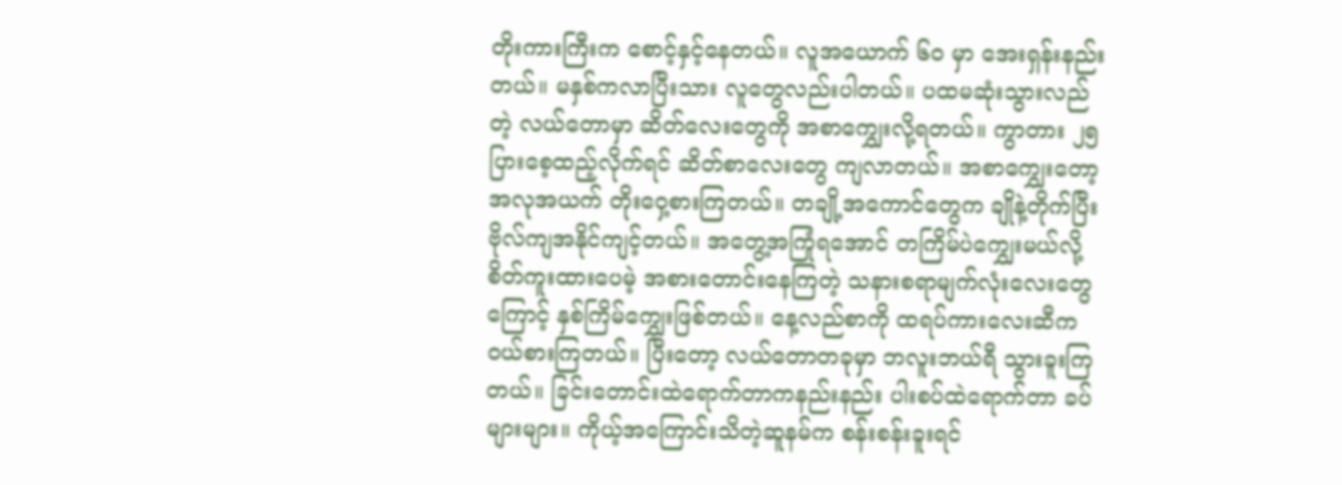တိုးကားကြီးက စောင့်နှင့်နေတယ်။ လူအယောက် ၆၀ မှာ အေးရှန်းနည်းတယ်။ မနှစ်ကလာပြီးသား လူတွေလည်းပါတယ်။ ပထမဆုံးသွားလည်တဲ့ လယ်တောမှာ ဆိတ်လေးတွေကို အစာကျွှေးလို့ရတယ်။ ကွာတား ၂၅ ပြားစေ့ထည့်လိုက်ရင် ဆိတ်စာလေးတွေ ကျလာတယ်။ အစာကျွှေးတော့ အလုအယက် တိုးဝှေ့စားကြတယ်။ တချို့အကောင်တွေက ချိုနဲ့တိုက်ပြီး ဗိုလ်ကျအနိုင်ကျင့်တယ်။ အတွေ့အကြုံရအောင် တကြိမ်ပဲကျွှေးမယ်လို့ စိတ်ကူးထားပေမဲ့ အစားတောင်းနေကြတဲ့ သနားစရာမျက်လုံးလေးတွေကြောင့် နှစ်ကြိမ်ကျွှေးဖြစ်တယ်။ နေ့လည်စာကို ထရပ်ကားလေးဆီက ဝယ်စားကြတယ်။ ပြီးတော့ လယ်တောတခုမှာ ဘလူးဘယ်ရီ သွားခူးကြတယ်။ ခြင်းတောင်းထဲရောက်တာကနည်းနည်း ပါးစပ်ထဲရောက်တာ ခပ်များများ။ ကိုယ့်အကြောင်းသိတဲ့ဆူနမ်က စန်းစန်းခူးရင်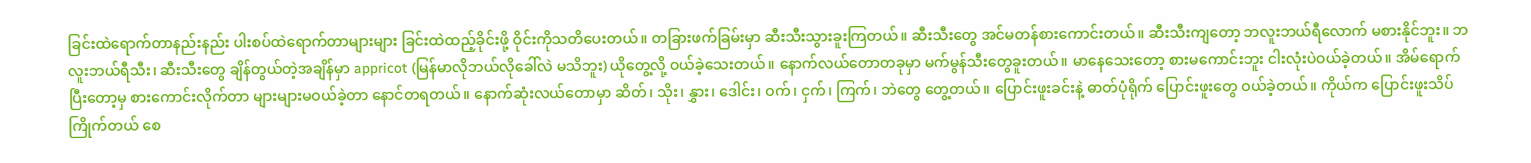ခြင်းထဲရောက်တာနည်းနည်း ပါးစပ်ထဲရောက်တာများများ ခြင်းထဲထည့်ခိုင်းဖို့ ဝိုင်းကိုသတိပေးတယ်။ တခြားဖက်ခြမ်းမှာ ဆီးသီးသွားခူးကြတယ်။ ဆီးသီးတွေ အင်မတန်စားကောင်းတယ်။ ဆီးသီးကျတော့ ဘလူးဘယ်ရီလောက် မစားနိုင်ဘူး။ ဘလူးဘယ်ရီသီး၊ ဆီးသီးတွေ ချိန်တွယ်တဲ့အချိန်မှာ appricot (မြန်မာလိုဘယ်လိုခေါ်လဲ မသိဘူး) ယိုတွေ့လို့ ဝယ်ခဲ့သေးတယ်။ နောက်လယ်တောတခုမှာ မက်မွန်သီးတွေခူးတယ်။ မာနေသေးတော့ စားမကောင်းဘူး ငါးလုံးပဲဝယ်ခဲ့တယ်။ အိမ်ရောက်ပြီးတော့မှ စားကောင်းလိုက်တာ များများမဝယ်ခဲ့တာ နောင်တရတယ်။ နောက်ဆုံးလယ်တောမှာ ဆိတ်၊ သိုး၊ နွှား၊ ဒေါင်း၊ ဝက်၊ ငှက်၊ ကြက်၊ ဘဲတွေ တွေ့တယ်။ ပြောင်းဖူးခင်းနဲ့ ဓာတ်ပုံရိုက် ပြောင်းဖူးတွေ ဝယ်ခဲ့တယ်။ ကိုယ်က ပြောင်းဖူးသိပ်ကြိုက်တယ် စေ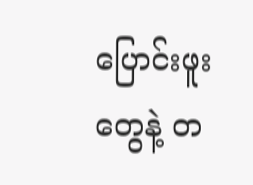ပြောင်းဖူးတွေနဲ့ တ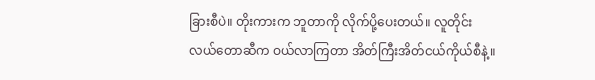ခြားစီပဲ။ တိုးကားက ဘူတာကို လိုက်ပို့ပေးတယ်။ လူတိုင်း လယ်တောဆီက ဝယ်လာကြတာ အိတ်ကြီးအိတ်ငယ်ကိုယ်စီနဲ့။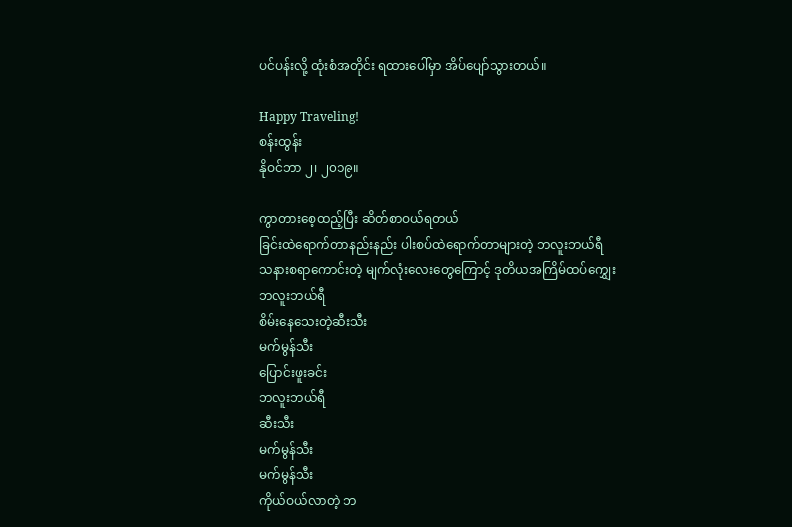ပင်ပန်းလို့ ထုံးစံအတိုင်း ရထားပေါ်မှာ အိပ်ပျော်သွားတယ်။

Happy Traveling!
စန်းထွန်း
နိုဝင်ဘာ ၂၊ ၂၀၁၉။

ကွာတား‌စေ့ထည့်ပြီး ဆိတ်စာဝယ်ရတယ်
ခြင်းထဲရောက်တာနည်းနည်း ပါးစပ်ထဲရောက်တာများတဲ့ ဘလူးဘယ်ရီ
သနားစရာ‌ကောင်းတဲ့ မျက်လုံး‌လေး‌တွေ‌ကြောင့် ဒုတိယအကြိမ်ထပ်‌ကျွှေး
ဘလူးဘယ်ရီ
စိမ်းနေ‌သေးတဲ့ဆီးသီး
မက်မွန်သီး
ပြောင်းဖူးခင်း
ဘလူးဘယ်ရီ
ဆီးသီး
မက်မွန်သီး
မက်မွန်သီး
ကိုယ်ဝယ်လာတဲ့ ဘ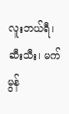လူးဘယ်ရီ၊ ဆီးသီး၊ မက်မွန်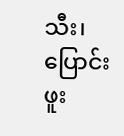သီး၊ ပြောင်းဖူး